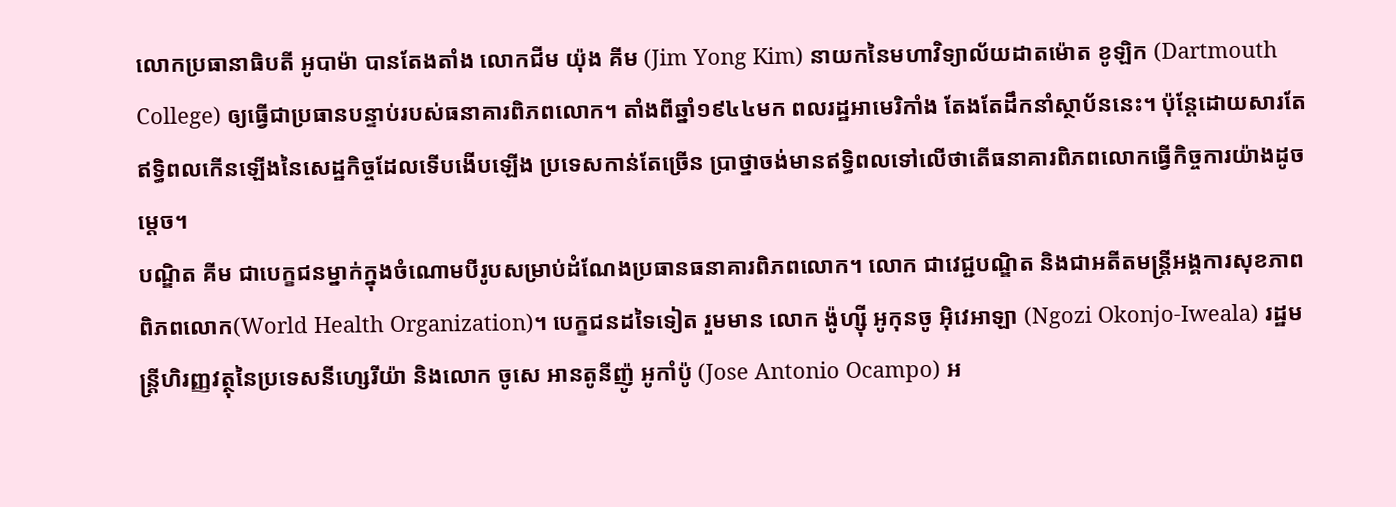លោកប្រធានាធិបតី អូបាម៉ា បានតែងតាំង លោកជីម យ៉ុង គីម (Jim Yong Kim) នាយកនៃមហាវិទ្យាល័យដាតម៉ោត ខូឡិក (Dartmouth College) ឲ្យធ្វើជាប្រធានបន្ទាប់របស់ធនាគារពិភពលោក។ តាំងពីឆ្នាំ១៩៤៤មក ពលរដ្ឋអាមេរិកាំង តែងតែដឹកនាំស្ថាប័ននេះ។ ប៉ុន្តែដោយសារតែឥទ្ធិពលកើនឡើងនៃសេដ្ឋកិច្ចដែលទើបងើបឡើង ប្រទេសកាន់តែច្រើន ប្រាថ្នាចង់មានឥទ្ធិពលទៅលើថាតើធនាគារពិភពលោកធ្វើកិច្ចការយ៉ាងដូចម្តេច។
បណ្ឌិត គីម ជាបេក្ខជនម្នាក់ក្នុងចំណោមបីរូបសម្រាប់ដំណែងប្រធានធនាគារពិភពលោក។ លោក ជាវេជ្ជបណ្ឌិត និងជាអតីតមន្ត្រីអង្គការសុខភាពពិភពលោក(World Health Organization)។ បេក្ខជនដទៃទៀត រួមមាន លោក ង៉ូហ្ស៊ី អូកុនចូ អ៊ិវេអាឡា (Ngozi Okonjo-Iweala) រដ្ឋមន្ត្រីហិរញ្ញវត្ថុនៃប្រទេសនីហ្សេរីយ៉ា និងលោក ចូសេ អានតូនីញ៉ូ អូកាំប៉ូ (Jose Antonio Ocampo) អ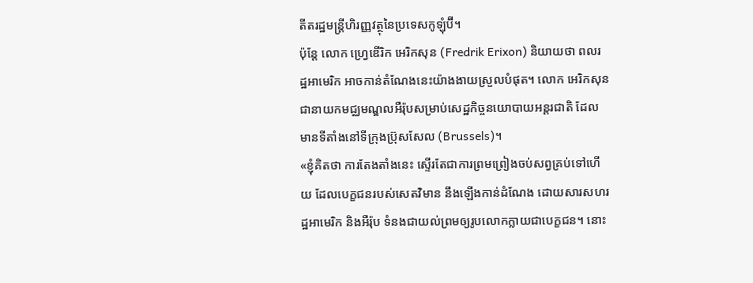តីតរដ្ឋមន្ត្រីហិរញ្ញវត្ថុនៃប្រទេសកូឡុំប៊ី។
ប៉ុន្តែ លោក ហ្វ្រេឌើរិក អេរិកសុន (Fredrik Erixon) និយាយថា ពលរដ្ឋអាមេរិក អាចកាន់តំណែងនេះយ៉ាងងាយស្រួលបំផុត។ លោក អេរិកសុន ជានាយកមជ្ឈមណ្ឌលអឺរ៉ុបសម្រាប់សេដ្ឋកិច្ចនយោបាយអន្តរជាតិ ដែលមានទីតាំងនៅទីក្រុងប៊្រុសសែល (Brussels)។
«ខ្ញុំគិតថា ការតែងតាំងនេះ ស្ទើរតែជាការព្រមព្រៀងចប់សព្វគ្រប់ទៅហើយ ដែលបេក្ខជនរបស់សេតវិមាន នឹងឡើងកាន់ដំណែង ដោយសារសហរដ្ឋអាមេរិក និងអឺរ៉ុប ទំនងជាយល់ព្រមឲ្យរូបលោកក្លាយជាបេក្ខជន។ នោះ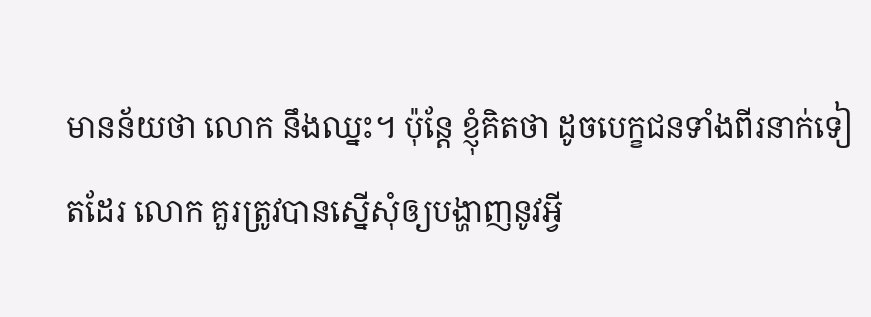មានន័យថា លោក នឹងឈ្នះ។ ប៉ុន្តែ ខ្ញុំគិតថា ដូចបេក្ខជនទាំងពីរនាក់ទៀតដែរ លោក គួរត្រូវបានស្នើសុំឲ្យបង្ហាញនូវអ្វី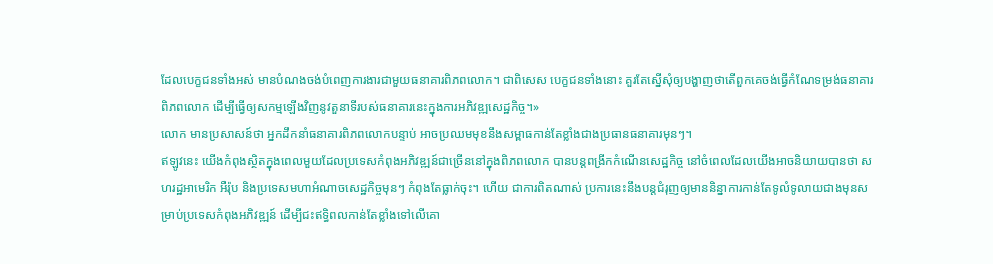ដែលបេក្ខជនទាំងអស់ មានបំណងចង់បំពេញការងារជាមួយធនាគារពិភពលោក។ ជាពិសេស បេក្ខជនទាំងនោះ គួរតែស្នើសុំឲ្យបង្ហាញថាតើពួកគេចង់ធ្វើកំណែទម្រង់ធនាគារពិភពលោក ដើម្បីធ្វើឲ្យសកម្មឡើងវិញនូវតួនាទីរបស់ធនាគារនេះក្នុងការអភិវឌ្ឍសេដ្ឋកិច្ច។»
លោក មានប្រសាសន៍ថា អ្នកដឹកនាំធនាគារពិភពលោកបន្ទាប់ អាចប្រឈមមុខនឹងសម្ពាធកាន់តែខ្លាំងជាងប្រធានធនាគារមុនៗ។
ឥឡូវនេះ យើងកំពុងស្ថិតក្នុងពេលមួយដែលប្រទេសកំពុងអភិវឌ្ឍន៍ជាច្រើននៅក្នុងពិភពលោក បានបន្តពង្រីកកំណើនសេដ្ឋកិច្ច នៅចំពេលដែលយើងអាចនិយាយបានថា សហរដ្ឋអាមេរិក អឺរ៉ុប និងប្រទេសមហាអំណាចសេដ្ឋកិច្ចមុនៗ កំពុងតែធ្លាក់ចុះ។ ហើយ ជាការពិតណាស់ ប្រការនេះនឹងបន្តជំរុញឲ្យមាននិន្នាការកាន់តែទូលំទូលាយជាងមុនសម្រាប់ប្រទេសកំពុងអភិវឌ្ឍន៍ ដើម្បីជះឥទ្ធិពលកាន់តែខ្លាំងទៅលើគោ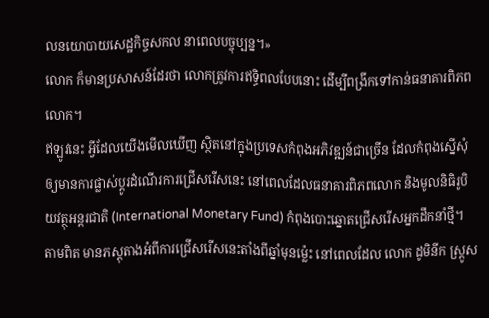លនយោបាយសេដ្ឋកិច្ចសកល នាពេលបច្ចុប្បន្ន។»
លោក ក៏មានប្រសាសន៍ដែរថា លោកត្រូវការឥទ្ធិពលបែបនោះ ដើម្បីពង្រីកទៅកាន់ធនាគារពិភពលោក។
ឥឡូវនេះ អ្វីដែលយើងមើលឃើញ ស្ថិតនៅក្នុងប្រទេសកំពុងអភិវឌ្ឍន៍ជាច្រើន ដែលកំពុងស្នើសុំឲ្យមានការផ្លាស់ប្តូរដំណើរការជ្រើសរើសនេះ នៅពេលដែលធនាគារពិភពលោក និងមូលនិធិរូបិយវត្ថុអន្តរជាតិ (International Monetary Fund) កំពុងបោះឆ្នោតជ្រើសរើសអ្នកដឹកនាំថ្មី។
តាមពិត មានភស្តុតាងអំពីការជ្រើសរើសនេះតាំងពីឆ្នាំមុនម៉្លេះ នៅពេលដែល លោក ដូមិនីក ស្ត្រូស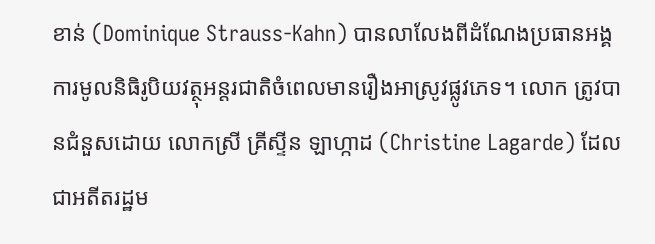ខាន់ (Dominique Strauss-Kahn) បានលាលែងពីដំណែងប្រធានអង្គការមូលនិធិរូបិយវត្ថុអន្តរជាតិចំពេលមានរឿងអាស្រូវផ្លូវភេទ។ លោក ត្រូវបានជំនួសដោយ លោកស្រី គ្រីស្ទីន ឡាហ្កាដ (Christine Lagarde) ដែលជាអតីតរដ្ឋម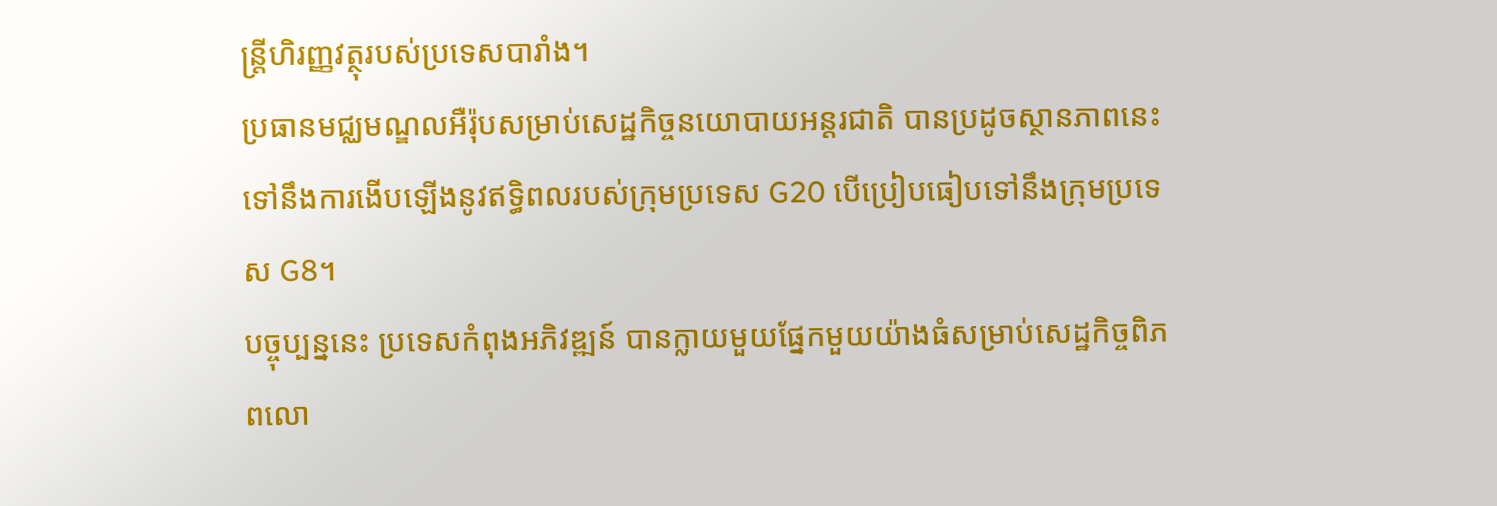ន្រ្តីហិរញ្ញវត្ថុរបស់ប្រទេសបារាំង។
ប្រធានមជ្ឈមណ្ឌលអឺរ៉ុបសម្រាប់សេដ្ឋកិច្ចនយោបាយអន្តរជាតិ បានប្រដូចស្ថានភាពនេះ ទៅនឹងការងើបឡើងនូវឥទ្ធិពលរបស់ក្រុមប្រទេស G20 បើប្រៀបធៀបទៅនឹងក្រុមប្រទេស G8។
បច្ចុប្បន្ននេះ ប្រទេសកំពុងអភិវឌ្ឍន៍ បានក្លាយមួយផ្នែកមួយយ៉ាងធំសម្រាប់សេដ្ឋកិច្ចពិភពលោ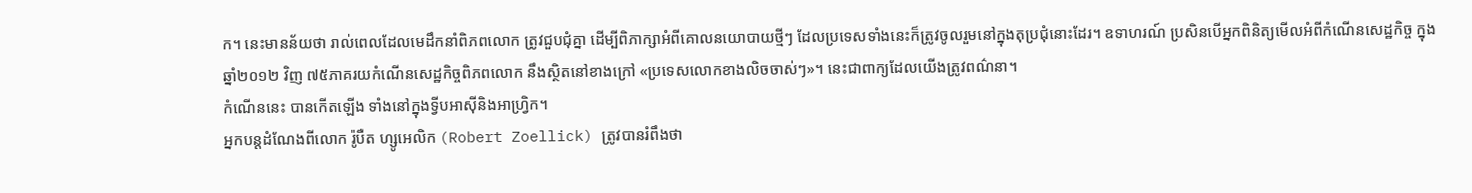ក។ នេះមានន័យថា រាល់ពេលដែលមេដឹកនាំពិភពលោក ត្រូវជួបជុំគ្នា ដើម្បីពិភាក្សាអំពីគោលនយោបាយថ្មីៗ ដែលប្រទេសទាំងនេះក៏ត្រូវចូលរួមនៅក្នុងតុប្រជុំនោះដែរ។ ឧទាហរណ៍ ប្រសិនបើអ្នកពិនិត្យមើលអំពីកំណើនសេដ្ឋកិច្ច ក្នុងឆ្នាំ២០១២ វិញ ៧៥ភាគរយកំណើនសេដ្ឋកិច្ចពិភពលោក នឹងស្ថិតនៅខាងក្រៅ «ប្រទេសលោកខាងលិចចាស់ៗ»។ នេះជាពាក្យដែលយើងត្រូវពណ៌នា។
កំណើននេះ បានកើតឡើង ទាំងនៅក្នុងទ្វីបអាស៊ីនិងអាហ្វ្រិក។
អ្នកបន្តដំណែងពីលោក រ៉ូបឺត ហ្សូអេលិក (Robert Zoellick) ត្រូវបានរំពឹងថា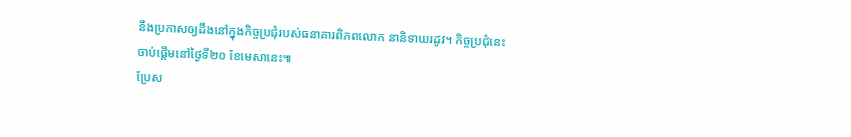នឹងប្រកាសឲ្យដឹងនៅក្នុងកិច្ចប្រជុំរបស់ធនាគារពិភពលោក នានិទាឃរដូវ។ កិច្ចប្រជុំនេះ ចាប់ផ្តើមនៅថ្ងៃទី២០ ខែមេសានេះ៕
ប្រែស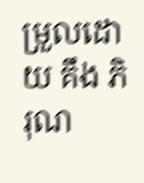ម្រួលដោយ គឹង ភិរុណ